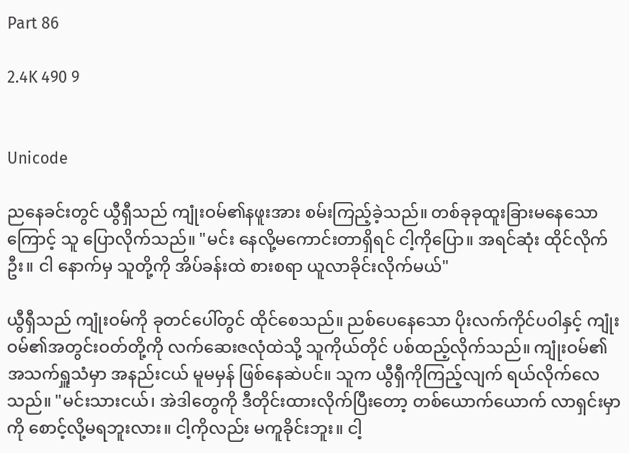Part 86

2.4K 490 9


Unicode

ညနေခင်းတွင် ယွီရှီသည် ကျုံးဝမ်၏နဖူးအား စမ်းကြည့်ခဲ့သည်။ တစ်ခုခုထူးခြားမနေသောကြောင့် သူ ပြောလိုက်သည်။ "မင်း နေလို့မကောင်းတာရှိရင် ငါ့ကိုပြော။ အရင်ဆုံး ထိုင်လိုက်ဦး။ ငါ နောက်မှ သူတို့ကို အိပ်ခန်းထဲ စားစရာ ယူလာခိုင်းလိုက်မယ်"

ယွီရှီသည် ကျုံးဝမ်ကို ခုတင်ပေါ်တွင် ထိုင်စေသည်။ ညစ်ပေနေသော ပိုးလက်ကိုင်ပဝါနှင့် ကျုံးဝမ်၏အတွင်းဝတ်တို့ကို လက်ဆေးဇလုံထဲသို့ သူကိုယ်တိုင် ပစ်ထည့်လိုက်သည်။ ကျုံးဝမ်၏အသက်ရှူသံမှာ အနည်းငယ် မူမမှန် ဖြစ်နေဆဲပင်။ သူက ယွီရှီကိုကြည့်လျက် ရယ်လိုက်လေသည်။ "မင်းသားငယ်၊ အဲဒါတွေကို ဒီတိုင်းထားလိုက်ပြီးတော့ တစ်ယောက်ယောက် လာရှင်းမှာကို စောင့်လို့မရဘူးလား။ ငါ့ကိုလည်း မကူခိုင်းဘူး။ ငါ့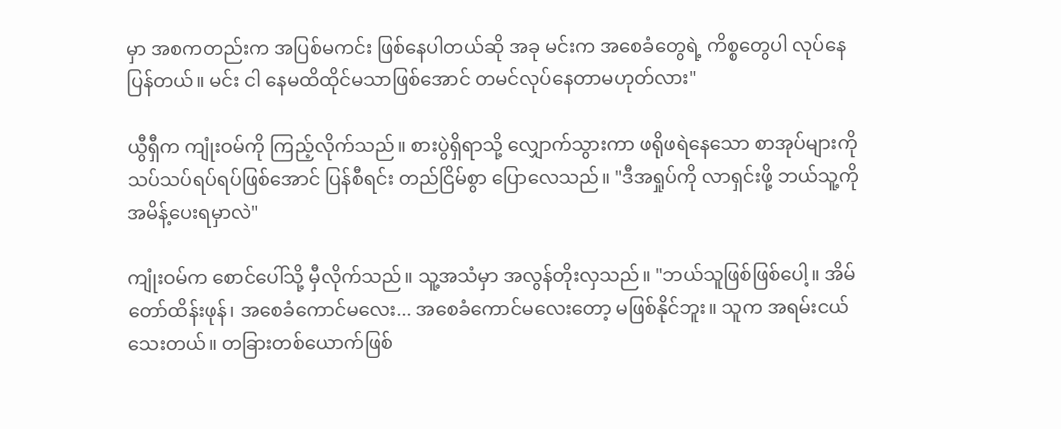မှာ အစကတည်းက အပြစ်မကင်း ဖြစ်နေပါတယ်ဆို အခု မင်းက အစေခံတွေရဲ့ ကိစ္စတွေပါ လုပ်နေပြန်တယ်။ မင်း ငါ နေမထိထိုင်မသာဖြစ်အောင် တမင်လုပ်နေတာမဟုတ်လား"

ယွီရှီက ကျုံးဝမ်ကို ကြည့်လိုက်သည်။ စားပွဲရှိရာသို့ လျှောက်သွားကာ ဖရိုဖရဲနေသော စာအုပ်များကို သပ်သပ်ရပ်ရပ်ဖြစ်အောင် ပြန်စီရင်း တည်ငြိမ်စွာ ပြောလေသည်။ "ဒီအရှုပ်ကို လာရှင်းဖို့ ဘယ်သူ့ကို အမိန့်ပေးရမှာလဲ"

ကျုံးဝမ်က စောင်ပေါ်သို့ မှီလိုက်သည်။ သူ့အသံမှာ အလွန်တိုးလှသည်။ "ဘယ်သူဖြစ်ဖြစ်ပေါ့။ အိမ်တော်ထိန်းဖုန်၊ အစေခံကောင်မလေး... အစေခံကောင်မလေးတော့ မဖြစ်နိုင်ဘူး။ သူက အရမ်းငယ်သေးတယ်။ တခြားတစ်ယောက်ဖြစ်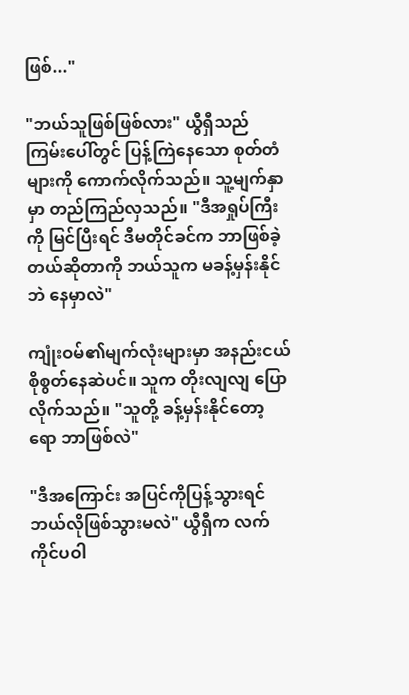ဖြစ်..."

"ဘယ်သူဖြစ်ဖြစ်လား" ယွီရှီသည် ကြမ်းပေါ်တွင် ပြန့်ကြဲနေသော စုတ်တံများကို ကောက်လိုက်သည်။ သူ့မျက်နှာမှာ တည်ကြည်လှသည်။ "ဒီအရှုပ်ကြီးကို မြင်ပြီးရင် ဒီမတိုင်ခင်က ဘာဖြစ်ခဲ့တယ်ဆိုတာကို ဘယ်သူက မခန့်မှန်းနိုင်ဘဲ နေမှာလဲ"

ကျုံးဝမ်၏မျက်လုံးများမှာ အနည်းငယ် စိုစွတ်နေဆဲပင်။ သူက တိုးလျလျ ပြောလိုက်သည်။ "သူတို့ ခန့်မှန်းနိုင်တော့ရော ဘာဖြစ်လဲ"

"ဒီအကြောင်း အပြင်ကိုပြန့်သွားရင် ဘယ်လိုဖြစ်သွားမလဲ" ယွီရှီက လက်ကိုင်ပဝါ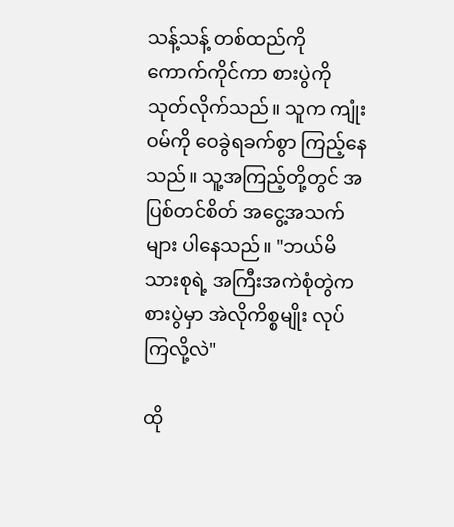သန့်သန့် တစ်ထည်ကို ကောက်ကိုင်ကာ စားပွဲကို သုတ်လိုက်သည်။ သူက ကျုံးဝမ်ကို ဝေခွဲရခက်စွာ ကြည့်နေသည်။ သူ့အကြည့်တို့တွင် အပြစ်တင်စိတ် အငွေ့အသက်များ ပါနေသည်။ "ဘယ်မိသားစုရဲ့ အကြီးအကဲစုံတွဲက စားပွဲမှာ အဲလိုကိစ္စမျိုး လုပ်ကြလို့လဲ"

ထို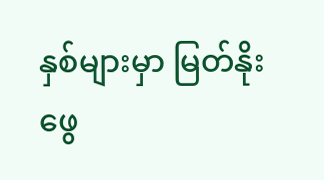နှစ်များမှာ မြတ်နိုးဖွေ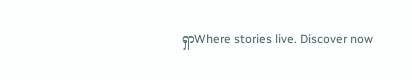ရှာWhere stories live. Discover now